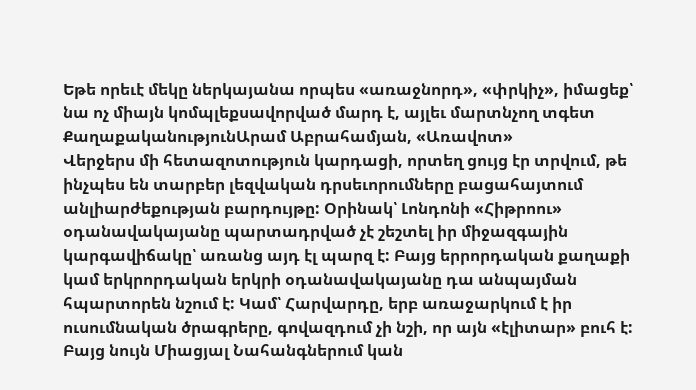Եթե որեւէ մեկը ներկայանա որպես «առաջնորդ», «փրկիչ», իմացեք՝ նա ոչ միայն կոմպլեքսավորված մարդ է, այլեւ մարտնչող տգետ
ՔաղաքականությունԱրամ Աբրահամյան, «Առավոտ»
Վերջերս մի հետազոտություն կարդացի, որտեղ ցույց էր տրվում, թե ինչպես են տարբեր լեզվական դրսեւորումները բացահայտում անլիարժեքության բարդույթը: Օրինակ՝ Լոնդոնի «Հիթրոու» օդանավակայանը պարտադրված չէ շեշտել իր միջազգային կարգավիճակը՝ առանց այդ էլ պարզ է: Բայց երրորդական քաղաքի կամ երկրորդական երկրի օդանավակայանը դա անպայման հպարտորեն նշում է: Կամ՝ Հարվարդը, երբ առաջարկում է իր ուսումնական ծրագրերը, գովազդում չի նշի, որ այն «էլիտար» բուհ է: Բայց նույն Միացյալ Նահանգներում կան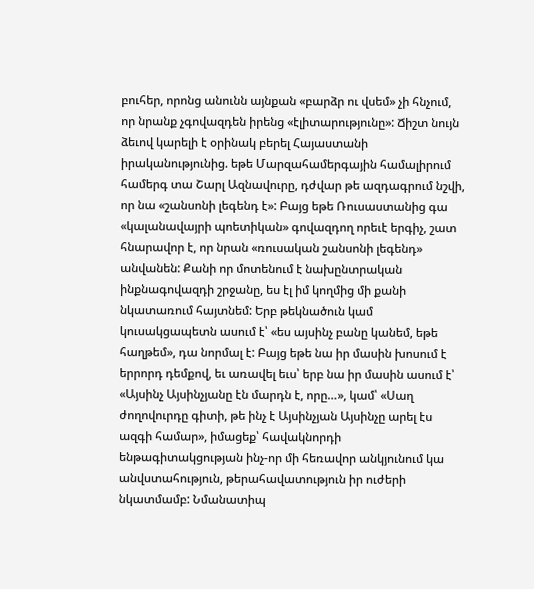բուհեր, որոնց անունն այնքան «բարձր ու վսեմ» չի հնչում, որ նրանք չգովազդեն իրենց «էլիտարությունը»: Ճիշտ նույն ձեւով կարելի է օրինակ բերել Հայաստանի իրականությունից. եթե Մարզահամերգային համալիրում համերգ տա Շարլ Ազնավուրը, դժվար թե ազդագրում նշվի, որ նա «շանսոնի լեգենդ է»: Բայց եթե Ռուսաստանից գա «կալանավայրի պոետիկան» գովազդող որեւէ երգիչ, շատ հնարավոր է, որ նրան «ռուսական շանսոնի լեգենդ» անվանեն: Քանի որ մոտենում է նախընտրական ինքնագովազդի շրջանը, ես էլ իմ կողմից մի քանի նկատառում հայտնեմ: Երբ թեկնածուն կամ կուսակցապետն ասում է՝ «ես այսինչ բանը կանեմ, եթե հաղթեմ», դա նորմալ է: Բայց եթե նա իր մասին խոսում է երրորդ դեմքով, եւ առավել եւս՝ երբ նա իր մասին ասում է՝ «Այսինչ Այսինչյանը էն մարդն է, որը…», կամ՝ «Սաղ ժողովուրդը գիտի, թե ինչ է Այսինչյան Այսինչը արել էս ազգի համար», իմացեք՝ հավակնորդի ենթագիտակցության ինչ-որ մի հեռավոր անկյունում կա անվստահություն, թերահավատություն իր ուժերի նկատմամբ: Նմանատիպ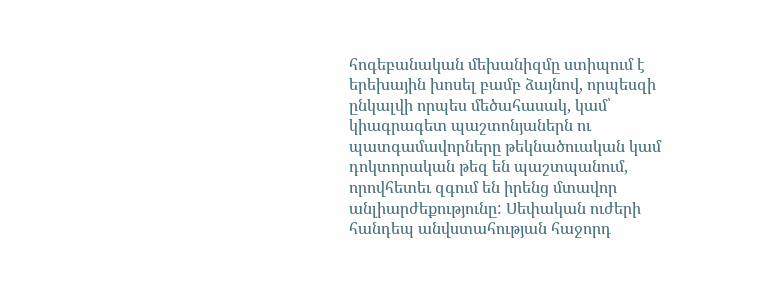հոգեբանական մեխանիզմը ստիպում է երեխային խոսել բամբ ձայնով, որպեսզի ընկալվի որպես մեծահասակ, կամ՝ կիագրագետ պաշտոնյաներն ու պատգամավորները թեկնածուական կամ դոկտորական թեզ են պաշտպանում, որովհետեւ զգում են իրենց մտավոր անլիարժեքությունը: Սեփական ուժերի հանդեպ անվստահության հաջորդ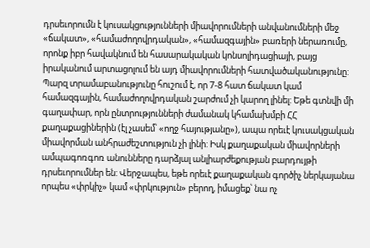դրսեւորումն է կուսակցությունների միավորումների անվանումների մեջ «ճակատ», «համաժողովրդական», «համազգային» բառերի ներառումը, որոնք իբր հավակնում են հասարակական կոնսոլիդացիայի, բայց իրականում արտացոլում են այդ միավորումների հատվածականությունը: Պարզ տրամաբանությունը հուշում է, որ 7-8 հատ ճակատ կամ համազգային, համաժողովրդական շարժում չի կարող լինել: Եթե գտնվի մի գաղափար, որն ընտրությունների ժամանակ կհամախմբի ՀՀ քաղաքացիներին (էլ չասեմ՝ «ողջ հայությանը»), ապա որեւէ կուսակցական միավորման անհրաժեշտություն չի լինի: Իսկ քաղաքական միավորների ամպագոռգոռ անունները դարձյալ անլիարժեքության բարդույթի դրսեւորումներ են: Վերջապես, եթե որեւէ քաղաքական գործիչ ներկայանա որպես «փրկիչ» կամ «փրկություն» բերող, իմացեք՝ նա ոչ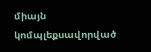միայն կոմպլեքսավորված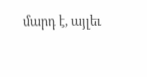մարդ է, այլեւ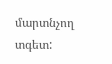մարտնչող տգետ: